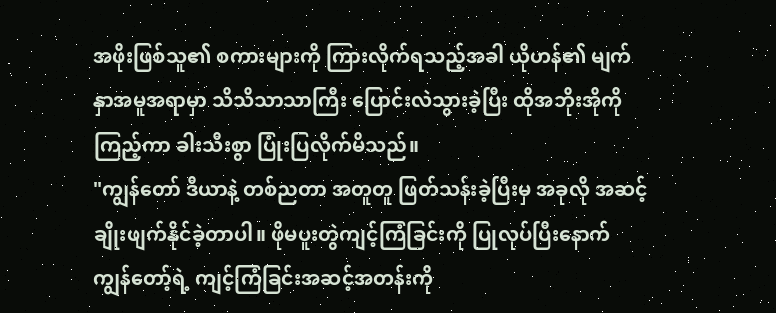အဖိုးဖြစ်သူ၏ စကားများကို ကြားလိုက်ရသည့်အခါ ယိုဟန်၏ မျက်နှာအမူအရာမှာ သိသိသာသာကြီး ပြောင်းလဲသွားခဲ့ပြီး ထိုအဘိုးအိုကို ကြည့်ကာ ခါးသီးစွာ ပြုံးပြလိုက်မိသည်။
"ကျွန်တော် ဒီယာနဲ့ တစ်ညတာ အတူတူ ဖြတ်သန်းခဲ့ပြီးမှ အခုလို အဆင့်ချိုးဖျက်နိုင်ခဲ့တာပါ။ ဖိုမပူးတွဲကျင့်ကြံခြင်းကို ပြုလုပ်ပြီးနောက် ကျွန်တော့်ရဲ့ ကျင့်ကြံခြင်းအဆင့်အတန်းကို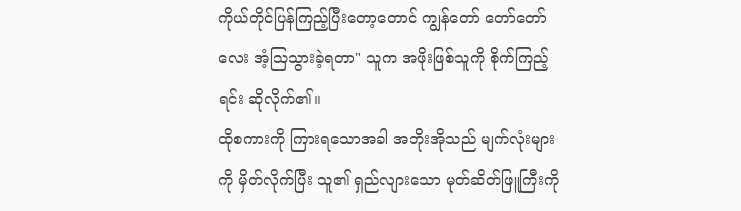ကိုယ်တိုင်ပြန်ကြည့်ပြီးတော့တောင် ကျွန်တော် တော်တော်လေး အံ့ဩသွားခဲ့ရတာ" သူက အဖိုးဖြစ်သူကို စိုက်ကြည့်ရင်း ဆိုလိုက်၏။
ထိုစကားကို ကြားရသောအခါ အဘိုးအိုသည် မျက်လုံးများကို မှိတ်လိုက်ပြီး သူ၏ ရှည်လျားသော မုတ်ဆိတ်ဖြူကြီးကို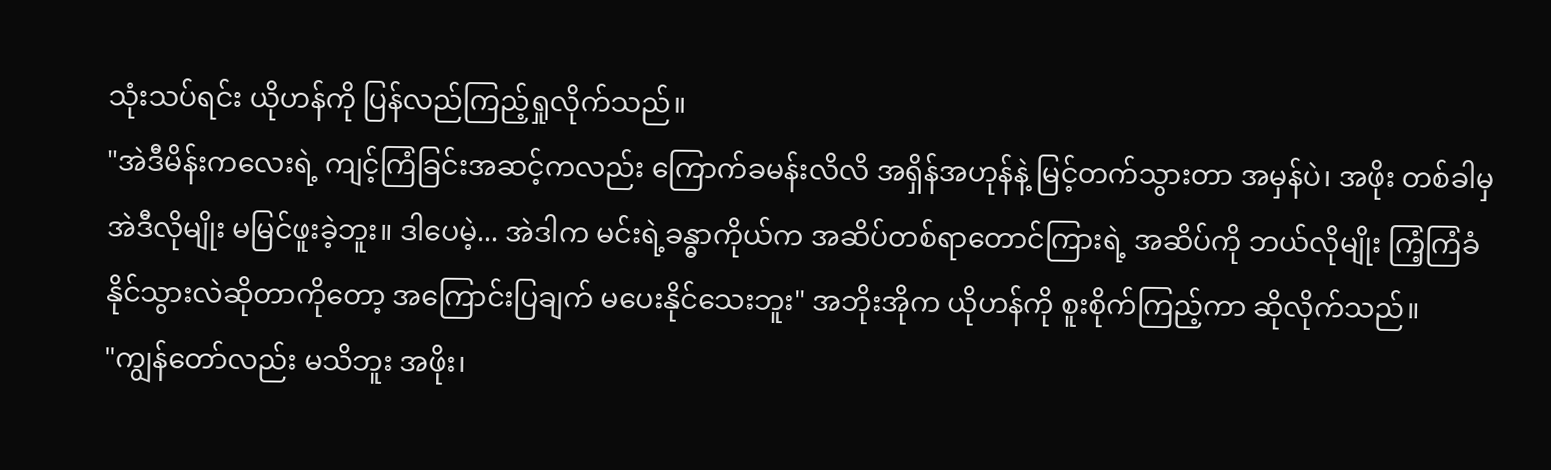သုံးသပ်ရင်း ယိုဟန်ကို ပြန်လည်ကြည့်ရှုလိုက်သည်။
"အဲဒီမိန်းကလေးရဲ့ ကျင့်ကြံခြင်းအဆင့်ကလည်း ကြောက်ခမန်းလိလိ အရှိန်အဟုန်နဲ့ မြင့်တက်သွားတာ အမှန်ပဲ၊ အဖိုး တစ်ခါမှ အဲဒီလိုမျိုး မမြင်ဖူးခဲ့ဘူး။ ဒါပေမဲ့... အဲဒါက မင်းရဲ့ခန္ဓာကိုယ်က အဆိပ်တစ်ရာတောင်ကြားရဲ့ အဆိပ်ကို ဘယ်လိုမျိုး ကြံ့ကြံခံနိုင်သွားလဲဆိုတာကိုတော့ အကြောင်းပြချက် မပေးနိုင်သေးဘူး" အဘိုးအိုက ယိုဟန်ကို စူးစိုက်ကြည့်ကာ ဆိုလိုက်သည်။
"ကျွန်တော်လည်း မသိဘူး အဖိုး၊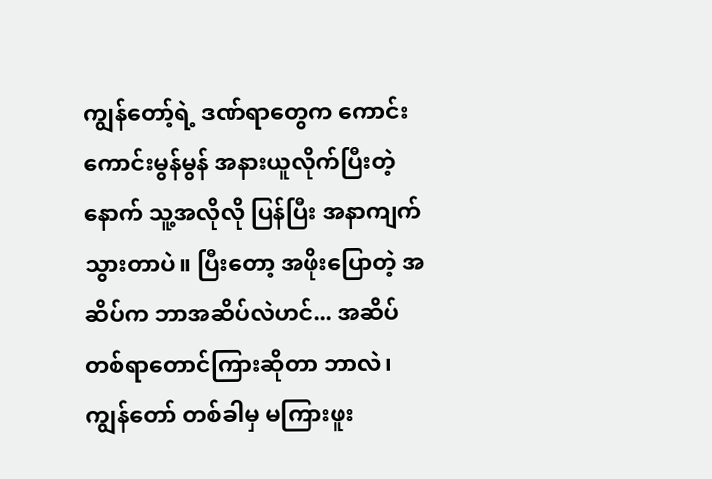ကျွန်တော့်ရဲ့ ဒဏ်ရာတွေက ကောင်းကောင်းမွန်မွန် အနားယူလိုက်ပြီးတဲ့နောက် သူ့အလိုလို ပြန်ပြီး အနာကျက်သွားတာပဲ။ ပြီးတော့ အဖိုးပြောတဲ့ အဆိပ်က ဘာအဆိပ်လဲဟင်... အဆိပ်တစ်ရာတောင်ကြားဆိုတာ ဘာလဲ၊ ကျွန်တော် တစ်ခါမှ မကြားဖူး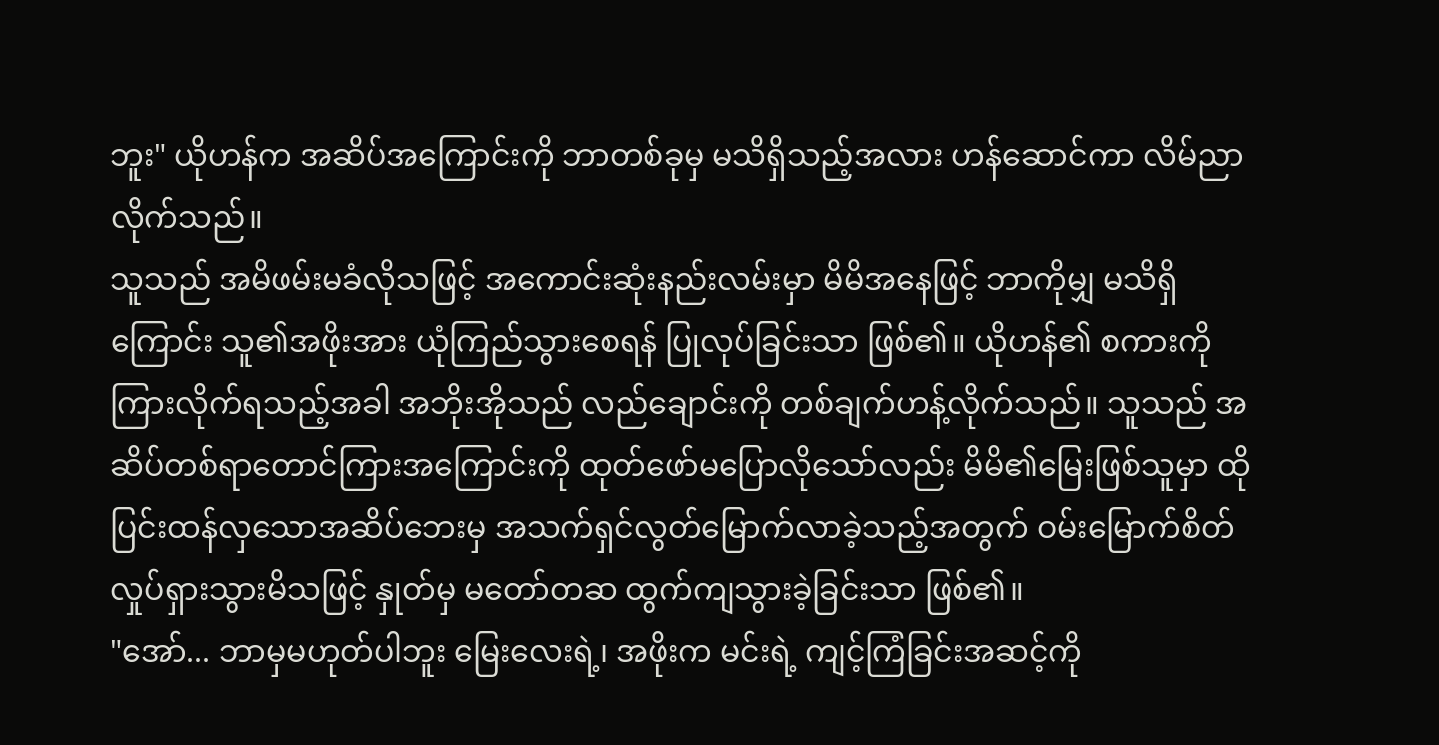ဘူး" ယိုဟန်က အဆိပ်အကြောင်းကို ဘာတစ်ခုမှ မသိရှိသည့်အလား ဟန်ဆောင်ကာ လိမ်ညာလိုက်သည်။
သူသည် အမိဖမ်းမခံလိုသဖြင့် အကောင်းဆုံးနည်းလမ်းမှာ မိမိအနေဖြင့် ဘာကိုမျှ မသိရှိကြောင်း သူ၏အဖိုးအား ယုံကြည်သွားစေရန် ပြုလုပ်ခြင်းသာ ဖြစ်၏။ ယိုဟန်၏ စကားကို ကြားလိုက်ရသည့်အခါ အဘိုးအိုသည် လည်ချောင်းကို တစ်ချက်ဟန့်လိုက်သည်။ သူသည် အဆိပ်တစ်ရာတောင်ကြားအကြောင်းကို ထုတ်ဖော်မပြောလိုသော်လည်း မိမိ၏မြေးဖြစ်သူမှာ ထိုပြင်းထန်လှသောအဆိပ်ဘေးမှ အသက်ရှင်လွတ်မြောက်လာခဲ့သည့်အတွက် ဝမ်းမြောက်စိတ်လှုပ်ရှားသွားမိသဖြင့် နှုတ်မှ မတော်တဆ ထွက်ကျသွားခဲ့ခြင်းသာ ဖြစ်၏။
"အော်... ဘာမှမဟုတ်ပါဘူး မြေးလေးရဲ့၊ အဖိုးက မင်းရဲ့ ကျင့်ကြံခြင်းအဆင့်ကို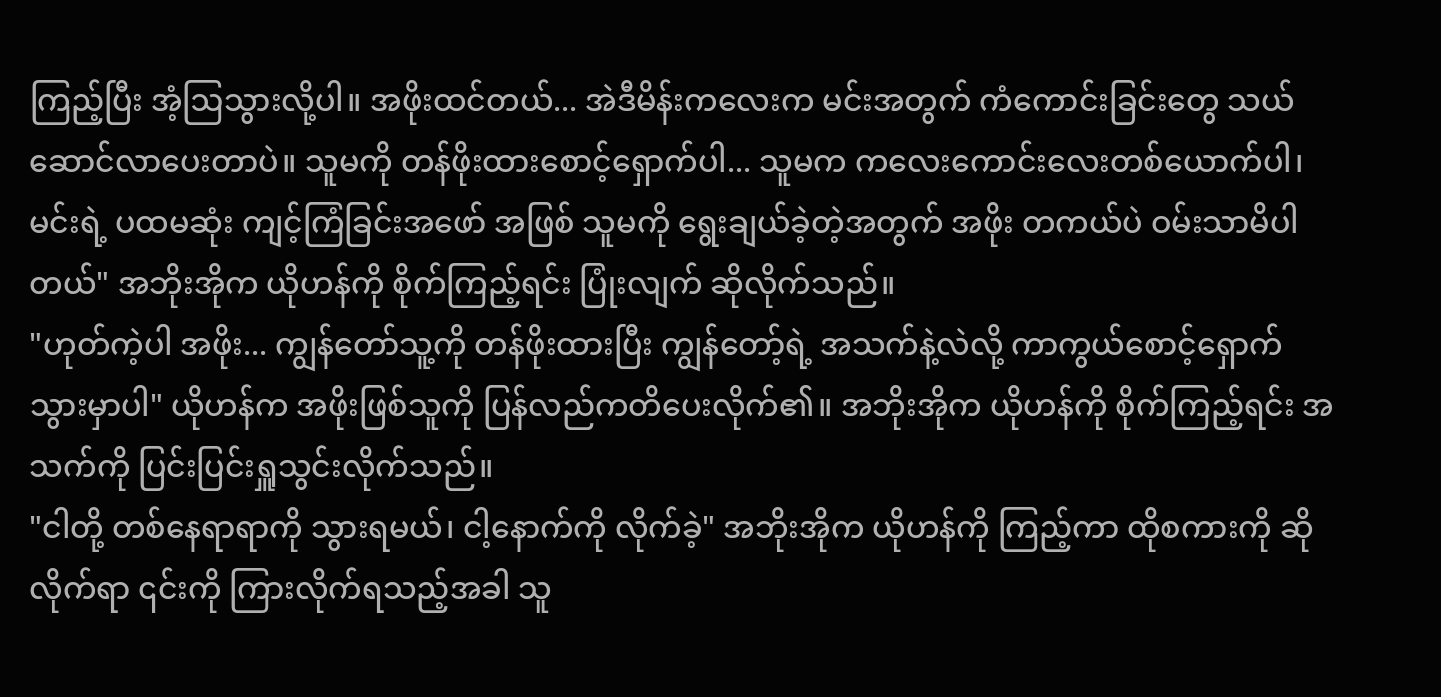ကြည့်ပြီး အံ့ဩသွားလို့ပါ။ အဖိုးထင်တယ်... အဲဒီမိန်းကလေးက မင်းအတွက် ကံကောင်းခြင်းတွေ သယ်ဆောင်လာပေးတာပဲ။ သူမကို တန်ဖိုးထားစောင့်ရှောက်ပါ... သူမက ကလေးကောင်းလေးတစ်ယောက်ပါ၊ မင်းရဲ့ ပထမဆုံး ကျင့်ကြံခြင်းအဖော် အဖြစ် သူမကို ရွေးချယ်ခဲ့တဲ့အတွက် အဖိုး တကယ်ပဲ ဝမ်းသာမိပါတယ်" အဘိုးအိုက ယိုဟန်ကို စိုက်ကြည့်ရင်း ပြုံးလျက် ဆိုလိုက်သည်။
"ဟုတ်ကဲ့ပါ အဖိုး... ကျွန်တော်သူ့ကို တန်ဖိုးထားပြီး ကျွန်တော့်ရဲ့ အသက်နဲ့လဲလို့ ကာကွယ်စောင့်ရှောက်သွားမှာပါ" ယိုဟန်က အဖိုးဖြစ်သူကို ပြန်လည်ကတိပေးလိုက်၏။ အဘိုးအိုက ယိုဟန်ကို စိုက်ကြည့်ရင်း အသက်ကို ပြင်းပြင်းရှူသွင်းလိုက်သည်။
"ငါတို့ တစ်နေရာရာကို သွားရမယ်၊ ငါ့နောက်ကို လိုက်ခဲ့" အဘိုးအိုက ယိုဟန်ကို ကြည့်ကာ ထိုစကားကို ဆိုလိုက်ရာ ၎င်းကို ကြားလိုက်ရသည့်အခါ သူ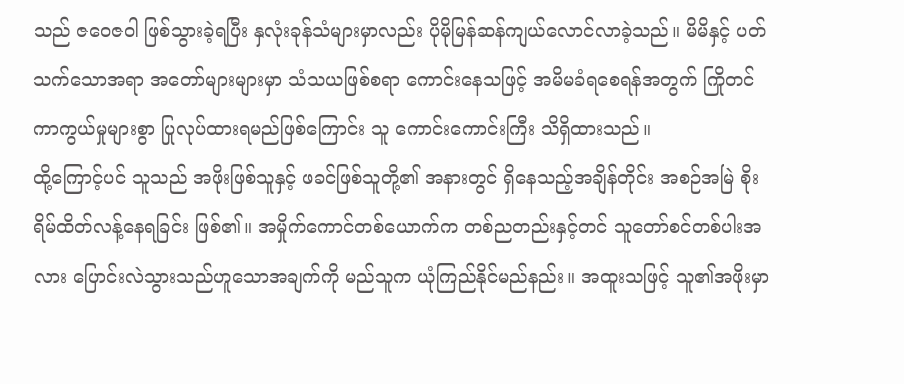သည် ဇဝေဇဝါ ဖြစ်သွားခဲ့ရပြီး နှလုံးခုန်သံများမှာလည်း ပိုမိုမြန်ဆန်ကျယ်လောင်လာခဲ့သည်။ မိမိနှင့် ပတ်သက်သောအရာ အတော်များများမှာ သံသယဖြစ်စရာ ကောင်းနေသဖြင့် အမိမခံရစေရန်အတွက် ကြိုတင်ကာကွယ်မှုများစွာ ပြုလုပ်ထားရမည်ဖြစ်ကြောင်း သူ ကောင်းကောင်းကြီး သိရှိထားသည်။
ထို့ကြောင့်ပင် သူသည် အဖိုးဖြစ်သူနှင့် ဖခင်ဖြစ်သူတို့၏ အနားတွင် ရှိနေသည့်အချိန်တိုင်း အစဉ်အမြဲ စိုးရိမ်ထိတ်လန့်နေရခြင်း ဖြစ်၏။ အမှိုက်ကောင်တစ်ယောက်က တစ်ညတည်းနှင့်တင် သူတော်စင်တစ်ပါးအလား ပြောင်းလဲသွားသည်ဟူသောအချက်ကို မည်သူက ယုံကြည်နိုင်မည်နည်း။ အထူးသဖြင့် သူ၏အဖိုးမှာ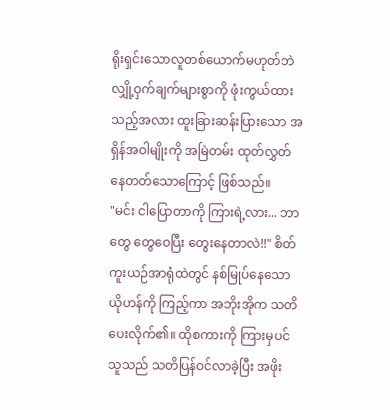ရိုးရှင်းသောလူတစ်ယောက်မဟုတ်ဘဲ လျှို့ဝှက်ချက်များစွာကို ဖုံးကွယ်ထားသည့်အလား ထူးခြားဆန်းပြားသော အရှိန်အဝါမျိုးကို အမြဲတမ်း ထုတ်လွှတ်နေတတ်သောကြောင့် ဖြစ်သည်။
"မင်း ငါပြောတာကို ကြားရဲ့လား... ဘာတွေ တွေဝေပြီး တွေးနေတာလဲ!!" စိတ်ကူးယဉ်အာရုံထဲတွင် နစ်မြုပ်နေသော ယိုဟန်ကို ကြည့်ကာ အဘိုးအိုက သတိပေးလိုက်၏။ ထိုစကားကို ကြားမှပင် သူသည် သတိပြန်ဝင်လာခဲ့ပြီး အဖိုး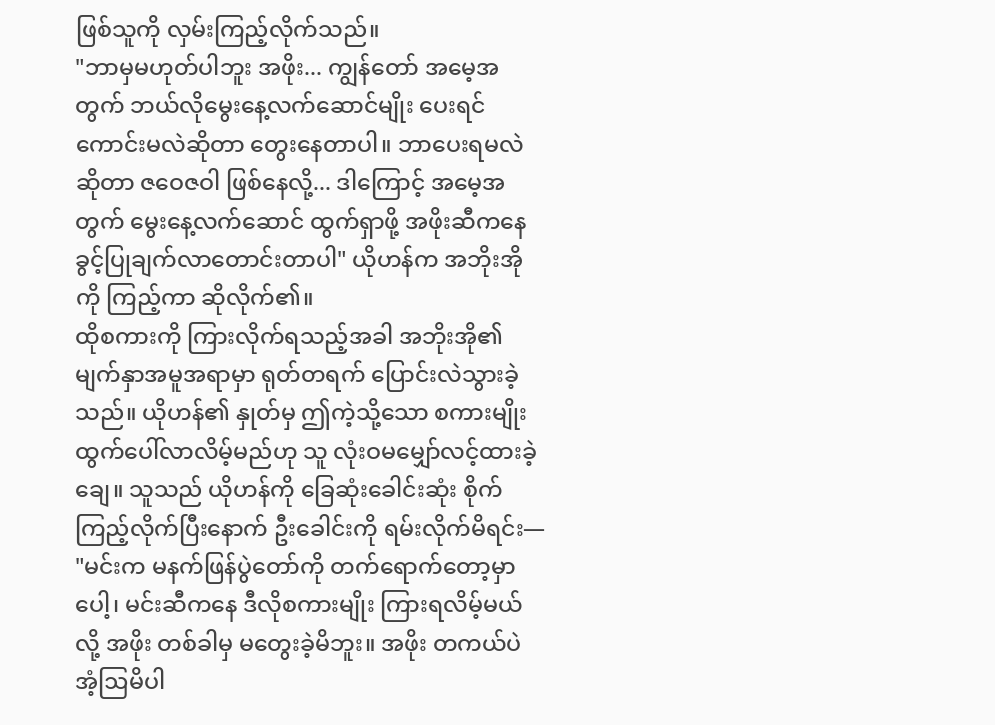ဖြစ်သူကို လှမ်းကြည့်လိုက်သည်။
"ဘာမှမဟုတ်ပါဘူး အဖိုး... ကျွန်တော် အမေ့အတွက် ဘယ်လိုမွေးနေ့လက်ဆောင်မျိုး ပေးရင် ကောင်းမလဲဆိုတာ တွေးနေတာပါ။ ဘာပေးရမလဲဆိုတာ ဇဝေဇဝါ ဖြစ်နေလို့... ဒါကြောင့် အမေ့အတွက် မွေးနေ့လက်ဆောင် ထွက်ရှာဖို့ အဖိုးဆီကနေ ခွင့်ပြုချက်လာတောင်းတာပါ" ယိုဟန်က အဘိုးအိုကို ကြည့်ကာ ဆိုလိုက်၏။
ထိုစကားကို ကြားလိုက်ရသည့်အခါ အဘိုးအို၏ မျက်နှာအမူအရာမှာ ရုတ်တရက် ပြောင်းလဲသွားခဲ့သည်။ ယိုဟန်၏ နှုတ်မှ ဤကဲ့သို့သော စကားမျိုး ထွက်ပေါ်လာလိမ့်မည်ဟု သူ လုံးဝမမျှော်လင့်ထားခဲ့ချေ။ သူသည် ယိုဟန်ကို ခြေဆုံးခေါင်းဆုံး စိုက်ကြည့်လိုက်ပြီးနောက် ဦးခေါင်းကို ရမ်းလိုက်မိရင်း—
"မင်းက မနက်ဖြန်ပွဲတော်ကို တက်ရောက်တော့မှာပေါ့၊ မင်းဆီကနေ ဒီလိုစကားမျိုး ကြားရလိမ့်မယ်လို့ အဖိုး တစ်ခါမှ မတွေးခဲ့မိဘူး။ အဖိုး တကယ်ပဲ အံ့ဩမိပါ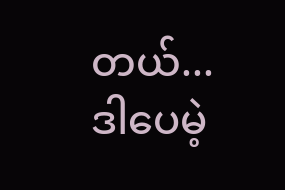တယ်... ဒါပေမဲ့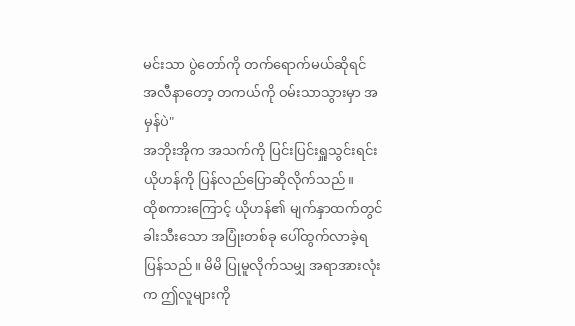မင်းသာ ပွဲတော်ကို တက်ရောက်မယ်ဆိုရင် အလီနာတော့ တကယ်ကို ဝမ်းသာသွားမှာ အမှန်ပဲ"
အဘိုးအိုက အသက်ကို ပြင်းပြင်းရှူသွင်းရင်း ယိုဟန်ကို ပြန်လည်ပြောဆိုလိုက်သည်။
ထိုစကားကြောင့် ယိုဟန်၏ မျက်နှာထက်တွင် ခါးသီးသော အပြုံးတစ်ခု ပေါ်ထွက်လာခဲ့ရပြန်သည်။ မိမိ ပြုမူလိုက်သမျှ အရာအားလုံးက ဤလူများကို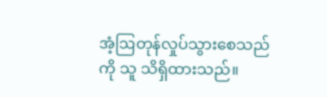အံ့ဩတုန်လှုပ်သွားစေသည်ကို သူ သိရှိထားသည်။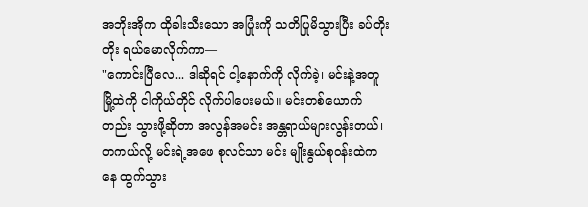အဘိုးအိုက ထိုခါးသီးသော အပြုံးကို သတိပြုမိသွားပြီး ခပ်တိုးတိုး ရယ်မောလိုက်ကာ—
"ကောင်းပြီလေ... ဒါဆိုရင် ငါ့နောက်ကို လိုက်ခဲ့၊ မင်းနဲ့အတူ မြို့ထဲကို ငါကိုယ်တိုင် လိုက်ပါပေးမယ်။ မင်းတစ်ယောက်တည်း သွားဖို့ဆိုတာ အလွန်အမင်း အန္တရာယ်များလွန်းတယ်၊ တကယ်လို့ မင်းရဲ့အဖေ စုလင်သာ မင်း မျိုးနွယ်စုဝန်းထဲကနေ ထွက်သွား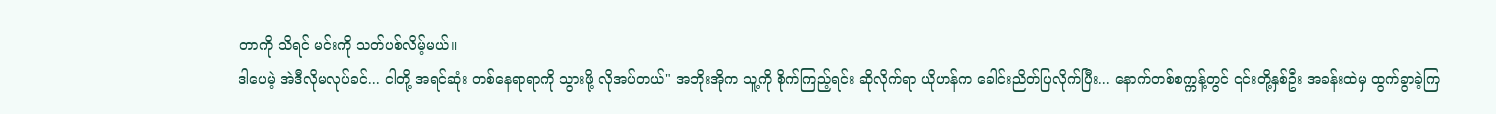တာကို သိရင် မင်းကို သတ်ပစ်လိမ့်မယ်။
ဒါပေမဲ့ အဲဒီလိုမလုပ်ခင်... ငါတို့ အရင်ဆုံး တစ်နေရာရာကို သွားဖို့ လိုအပ်တယ်" အဘိုးအိုက သူ့ကို စိုက်ကြည့်ရင်း ဆိုလိုက်ရာ ယိုဟန်က ခေါင်းညိတ်ပြလိုက်ပြီး... နောက်တစ်စက္ကန့်တွင် ၎င်းတို့နှစ်ဦး အခန်းထဲမှ ထွက်ခွာခဲ့ကြ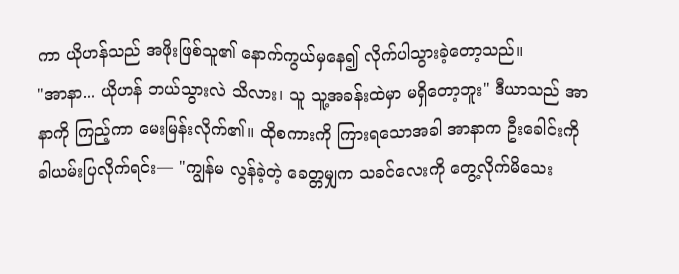ကာ ယိုဟန်သည် အဖိုးဖြစ်သူ၏ နောက်ကွယ်မှနေ၍ လိုက်ပါသွားခဲ့တော့သည်။
"အာနာ... ယိုဟန် ဘယ်သွားလဲ သိလား၊ သူ သူ့အခန်းထဲမှာ မရှိတော့ဘူး" ဒီယာသည် အာနာကို ကြည့်ကာ မေးမြန်းလိုက်၏။ ထိုစကားကို ကြားရသောအခါ အာနာက ဦးခေါင်းကို ခါယမ်းပြလိုက်ရင်း— "ကျွန်မ လွန်ခဲ့တဲ့ ခေတ္တမျှက သခင်လေးကို တွေ့လိုက်မိသေး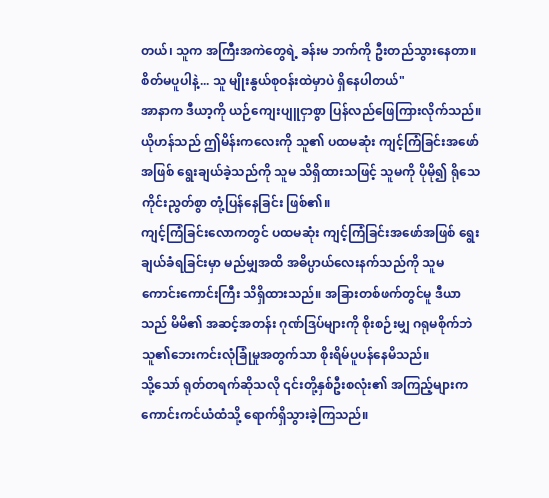တယ်၊ သူက အကြီးအကဲတွေရဲ့ ခန်းမ ဘက်ကို ဦးတည်သွားနေတာ။ စိတ်မပူပါနဲ့... သူ မျိုးနွယ်စုဝန်းထဲမှာပဲ ရှိနေပါတယ်"
အာနာက ဒီယာ့ကို ယဉ်ကျေးပျူငှာစွာ ပြန်လည်ဖြေကြားလိုက်သည်။ ယိုဟန်သည် ဤမိန်းကလေးကို သူ၏ ပထမဆုံး ကျင့်ကြံခြင်းအဖော်အဖြစ် ရွေးချယ်ခဲ့သည်ကို သူမ သိရှိထားသဖြင့် သူမကို ပိုမို၍ ရိုသေကိုင်းညွတ်စွာ တုံ့ပြန်နေခြင်း ဖြစ်၏။
ကျင့်ကြံခြင်းလောကတွင် ပထမဆုံး ကျင့်ကြံခြင်းအဖော်အဖြစ် ရွေးချယ်ခံရခြင်းမှာ မည်မျှအထိ အဓိပ္ပာယ်လေးနက်သည်ကို သူမ ကောင်းကောင်းကြီး သိရှိထားသည်။ အခြားတစ်ဖက်တွင်မူ ဒီယာသည် မိမိ၏ အဆင့်အတန်း ဂုဏ်ဒြပ်များကို စိုးစဉ်းမျှ ဂရုမစိုက်ဘဲ သူ၏ဘေးကင်းလုံခြုံမှုအတွက်သာ စိုးရိမ်ပူပန်နေမိသည်။
သို့သော် ရုတ်တရက်ဆိုသလို ၎င်းတို့နှစ်ဦးစလုံး၏ အကြည့်များက ကောင်းကင်ယံထံသို့ ရောက်ရှိသွားခဲ့ကြသည်။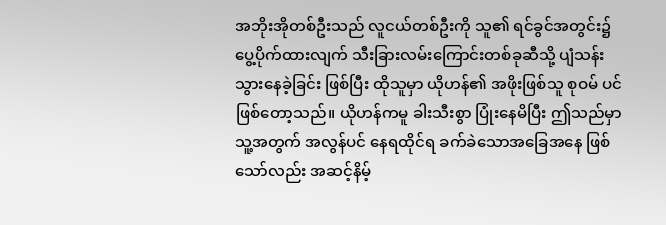အဘိုးအိုတစ်ဦးသည် လူငယ်တစ်ဦးကို သူ၏ ရင်ခွင်အတွင်း၌ ပွေ့ပိုက်ထားလျက် သီးခြားလမ်းကြောင်းတစ်ခုဆီသို့ ပျံသန်းသွားနေခဲ့ခြင်း ဖြစ်ပြီး ထိုသူမှာ ယိုဟန်၏ အဖိုးဖြစ်သူ စုဝမ် ပင် ဖြစ်တော့သည်။ ယိုဟန်ကမူ ခါးသီးစွာ ပြုံးနေမိပြီး ဤသည်မှာ သူ့အတွက် အလွန်ပင် နေရထိုင်ရ ခက်ခဲသောအခြေအနေ ဖြစ်သော်လည်း အဆင့်နိမ့်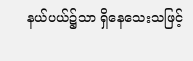နယ်ပယ်၌သာ ရှိနေသေးသဖြင့်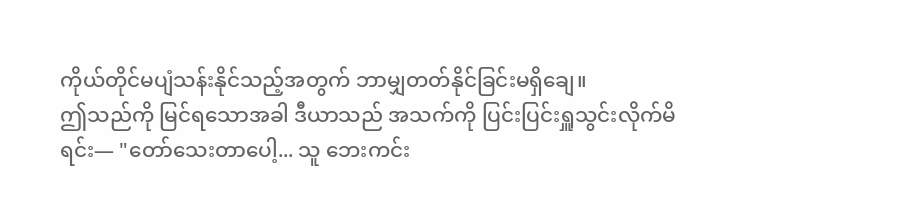ကိုယ်တိုင်မပျံသန်းနိုင်သည့်အတွက် ဘာမျှတတ်နိုင်ခြင်းမရှိချေ။
ဤသည်ကို မြင်ရသောအခါ ဒီယာသည် အသက်ကို ပြင်းပြင်းရှူသွင်းလိုက်မိရင်း— "တော်သေးတာပေါ့... သူ ဘေးကင်း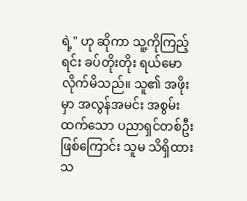ရဲ့" ဟု ဆိုကာ သူ့ကိုကြည့်ရင်း ခပ်တိုးတိုး ရယ်မောလိုက်မိသည်။ သူ၏ အဖိုးမှာ အလွန်အမင်း အစွမ်းထက်သော ပညာရှင်တစ်ဦး ဖြစ်ကြောင်း သူမ သိရှိထားသ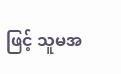ဖြင့် သူမအ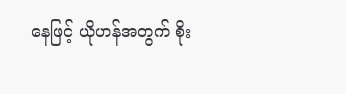နေဖြင့် ယိုဟန်အတွက် စိုး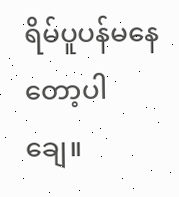ရိမ်ပူပန်မနေတော့ပါချေ။